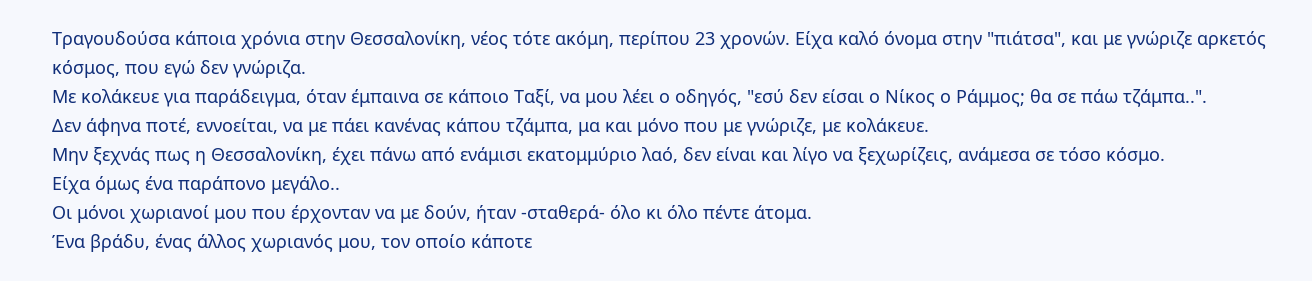Τραγουδούσα κάποια χρόνια στην Θεσσαλονίκη, νέος τότε ακόμη, περίπου 23 χρονών. Είχα καλό όνομα στην "πιάτσα", και με γνώριζε αρκετός κόσμος, που εγώ δεν γνώριζα.
Με κολάκευε για παράδειγμα, όταν έμπαινα σε κάποιο Ταξί, να μου λέει ο οδηγός, "εσύ δεν είσαι ο Νίκος ο Ράμμος; θα σε πάω τζάμπα..".
Δεν άφηνα ποτέ, εννοείται, να με πάει κανένας κάπου τζάμπα, μα και μόνο που με γνώριζε, με κολάκευε.
Μην ξεχνάς πως η Θεσσαλονίκη, έχει πάνω από ενάμισι εκατομμύριο λαό, δεν είναι και λίγο να ξεχωρίζεις, ανάμεσα σε τόσο κόσμο.
Είχα όμως ένα παράπονο μεγάλο..
Οι μόνοι χωριανοί μου που έρχονταν να με δούν, ήταν -σταθερά- όλο κι όλο πέντε άτομα.
Ένα βράδυ, ένας άλλος χωριανός μου, τον οποίο κάποτε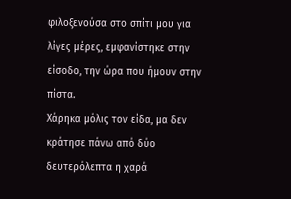φιλοξενούσα στο σπίτι μου για λίγες μέρες, εμφανίστηκε στην είσοδο, την ώρα που ήμουν στην πίστα.
Χάρηκα μόλις τον είδα, μα δεν κράτησε πάνω από δύο δευτερόλεπτα η χαρά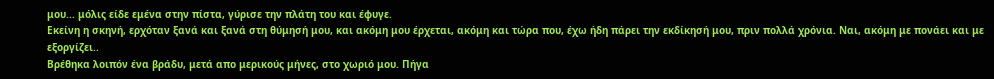μου... μόλις είδε εμένα στην πίστα, γύρισε την πλάτη του και έφυγε.
Εκείνη η σκηνή, ερχόταν ξανά και ξανά στη θύμησή μου, και ακόμη μου έρχεται, ακόμη και τώρα που, έχω ήδη πάρει την εκδίκησή μου, πριν πολλά χρόνια. Ναι, ακόμη με πονάει και με εξοργίζει..
Βρέθηκα λοιπόν ένα βράδυ, μετά απο μερικούς μήνες, στο χωριό μου. Πήγα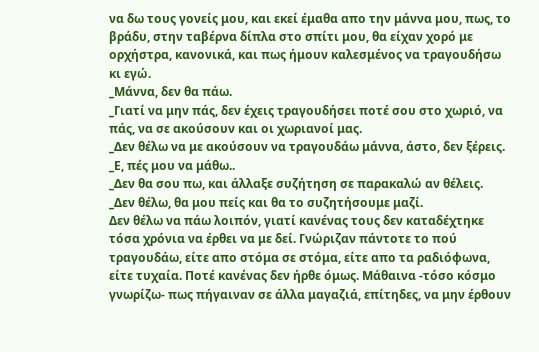να δω τους γονείς μου, και εκεί έμαθα απο την μάννα μου, πως, το βράδυ, στην ταβέρνα δίπλα στο σπίτι μου, θα είχαν χορό με ορχήστρα, κανονικά, και πως ήμουν καλεσμένος να τραγουδήσω κι εγώ.
_Μάννα, δεν θα πάω.
_Γιατί να μην πάς, δεν έχεις τραγουδήσει ποτέ σου στο χωριό, να πάς, να σε ακούσουν και οι χωριανοί μας.
_Δεν θέλω να με ακούσουν να τραγουδάω μάννα, άστο, δεν ξέρεις.
_Ε, πές μου να μάθω..
_Δεν θα σου πω, και άλλαξε συζήτηση σε παρακαλώ αν θέλεις.
_Δεν θέλω, θα μου πείς και θα το συζητήσουμε μαζί.
Δεν θέλω να πάω λοιπόν, γιατί κανένας τους δεν καταδέχτηκε τόσα χρόνια να έρθει να με δεί. Γνώριζαν πάντοτε το πού τραγουδάω, είτε απο στόμα σε στόμα, είτε απο τα ραδιόφωνα, είτε τυχαία. Ποτέ κανένας δεν ήρθε όμως. Μάθαινα -τόσο κόσμο γνωρίζω- πως πήγαιναν σε άλλα μαγαζιά, επίτηδες, να μην έρθουν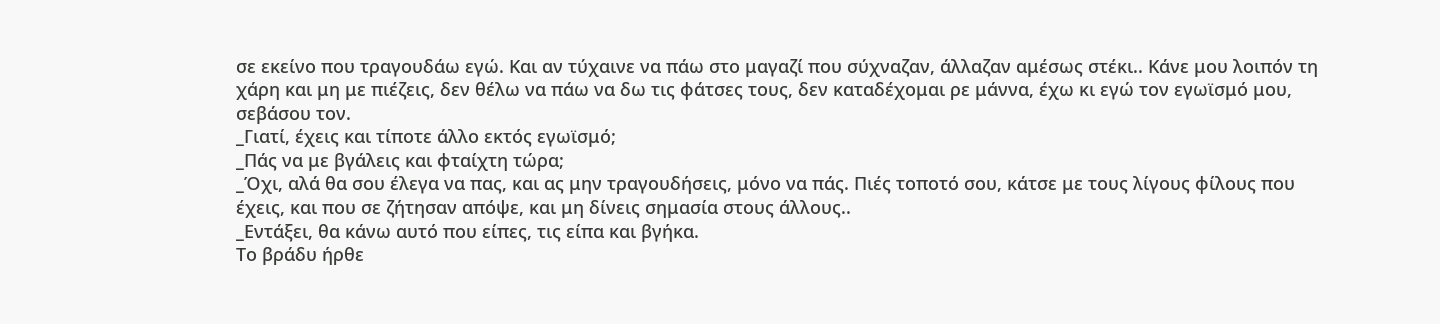σε εκείνο που τραγουδάω εγώ. Και αν τύχαινε να πάω στο μαγαζί που σύχναζαν, άλλαζαν αμέσως στέκι.. Κάνε μου λοιπόν τη χάρη και μη με πιέζεις, δεν θέλω να πάω να δω τις φάτσες τους, δεν καταδέχομαι ρε μάννα, έχω κι εγώ τον εγωϊσμό μου, σεβάσου τον.
_Γιατί, έχεις και τίποτε άλλο εκτός εγωϊσμό;
_Πάς να με βγάλεις και φταίχτη τώρα;
_Όχι, αλά θα σου έλεγα να πας, και ας μην τραγουδήσεις, μόνο να πάς. Πιές τοποτό σου, κάτσε με τους λίγους φίλους που έχεις, και που σε ζήτησαν απόψε, και μη δίνεις σημασία στους άλλους..
_Εντάξει, θα κάνω αυτό που είπες, τις είπα και βγήκα.
Το βράδυ ήρθε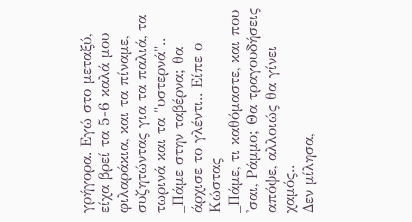γρήγορα. Εγώ στο μεταξύ, είχα βρεί τα 5-6 καλά μου φιλαράκια, και τα πίναμε, συζητώντας για τα παλιά, τα τωρινά και τα "υστερνά"..
_Πάμε στην ταβέρνα; θα άρχισε το γλέντι.. Είπε ο Κώστας
_Πάμε, τι καθόμαστε, και που 'σαι, Ράμμο; Θα τραγουδήσεις απόψε, αλλοιώς θα γίνει χαμός..
Δεν μίλησα,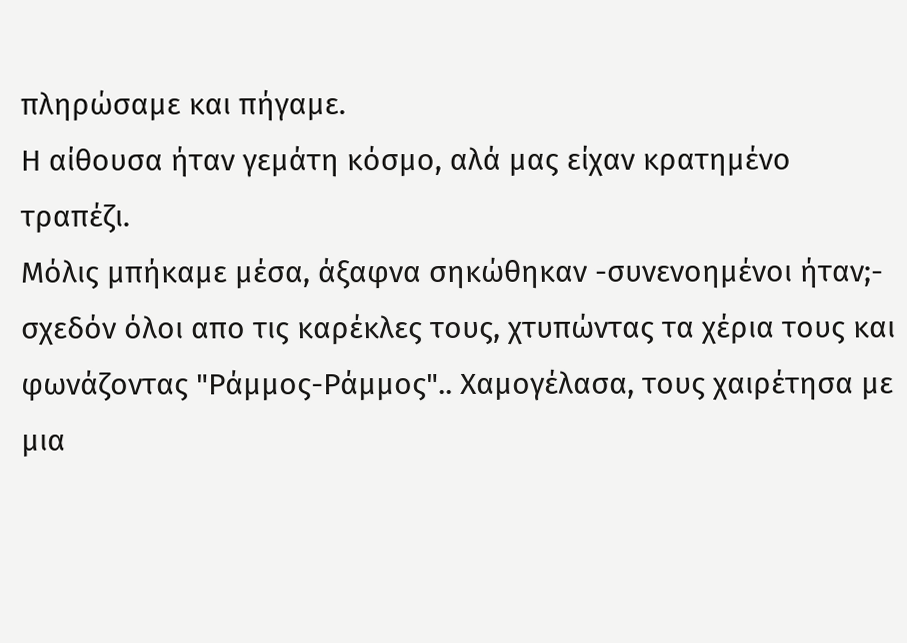πληρώσαμε και πήγαμε.
Η αίθουσα ήταν γεμάτη κόσμο, αλά μας είχαν κρατημένο τραπέζι.
Μόλις μπήκαμε μέσα, άξαφνα σηκώθηκαν -συνενοημένοι ήταν;- σχεδόν όλοι απο τις καρέκλες τους, χτυπώντας τα χέρια τους και φωνάζοντας "Ράμμος-Ράμμος".. Χαμογέλασα, τους χαιρέτησα με μια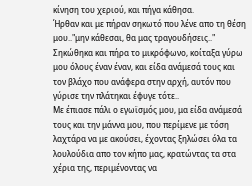κίνηση του χεριού, και πήγα κάθησα.
Ήρθαν και με πήραν σηκωτό που λένε απο τη θέση μου.."μην κάθεσαι, θα μας τραγουδήσεις.."
Σηκώθηκα και πήρα το μικρόφωνο, κοίταξα γύρω μου όλους έναν έναν, και είδα ανάμεσά τους και τον βλάχο που ανάφερα στην αρχή, αυτόν που γύρισε την πλάτηκαι έφυγε τότε..
Με έπιασε πάλι ο εγωϊσμός μου, μα είδα ανάμεσά τους και την μάννα μου, που περίμενε με τόση λαχτάρα να με ακούσει, έχοντας ξηλώσει όλα τα λουλούδια απο τον κήπο μας, κρατώντας τα στα χέρια της, περιμένοντας να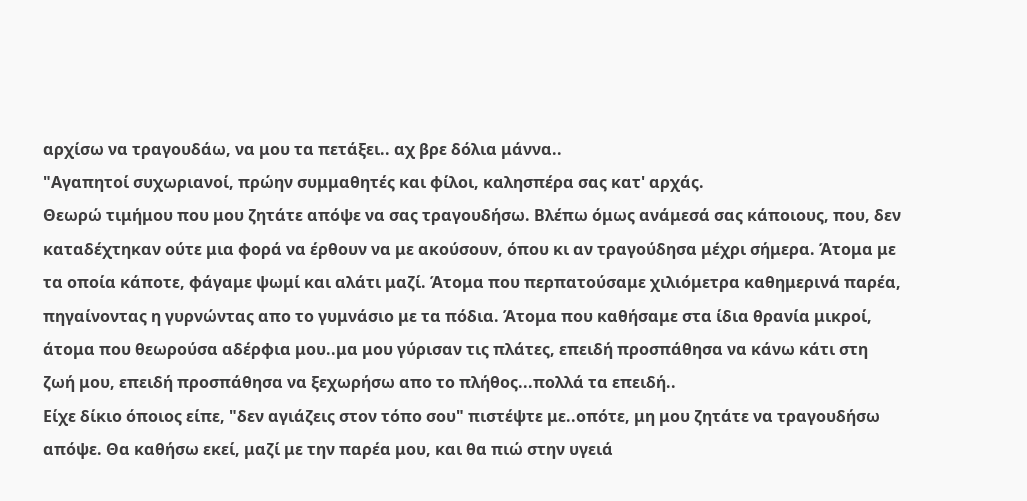αρχίσω να τραγουδάω, να μου τα πετάξει.. αχ βρε δόλια μάννα..
"Αγαπητοί συχωριανοί, πρώην συμμαθητές και φίλοι, καλησπέρα σας κατ' αρχάς.
Θεωρώ τιμήμου που μου ζητάτε απόψε να σας τραγουδήσω. Βλέπω όμως ανάμεσά σας κάποιους, που, δεν καταδέχτηκαν ούτε μια φορά να έρθουν να με ακούσουν, όπου κι αν τραγούδησα μέχρι σήμερα. Άτομα με τα οποία κάποτε, φάγαμε ψωμί και αλάτι μαζί. Άτομα που περπατούσαμε χιλιόμετρα καθημερινά παρέα, πηγαίνοντας η γυρνώντας απο το γυμνάσιο με τα πόδια. Άτομα που καθήσαμε στα ίδια θρανία μικροί, άτομα που θεωρούσα αδέρφια μου..μα μου γύρισαν τις πλάτες, επειδή προσπάθησα να κάνω κάτι στη ζωή μου, επειδή προσπάθησα να ξεχωρήσω απο το πλήθος...πολλά τα επειδή..
Είχε δίκιο όποιος είπε, "δεν αγιάζεις στον τόπο σου" πιστέψτε με..οπότε, μη μου ζητάτε να τραγουδήσω απόψε. Θα καθήσω εκεί, μαζί με την παρέα μου, και θα πιώ στην υγειά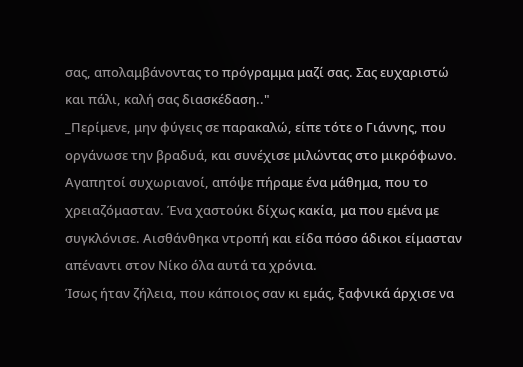σας, απολαμβάνοντας το πρόγραμμα μαζί σας. Σας ευχαριστώ και πάλι, καλή σας διασκέδαση.."
_Περίμενε, μην φύγεις σε παρακαλώ, είπε τότε ο Γιάννης, που οργάνωσε την βραδυά, και συνέχισε μιλώντας στο μικρόφωνο. Αγαπητοί συχωριανοί, απόψε πήραμε ένα μάθημα, που το χρειαζόμασταν. Ένα χαστούκι δίχως κακία, μα που εμένα με συγκλόνισε. Αισθάνθηκα ντροπή και είδα πόσο άδικοι είμασταν απέναντι στον Νίκο όλα αυτά τα χρόνια.
Ίσως ήταν ζήλεια, που κάποιος σαν κι εμάς, ξαφνικά άρχισε να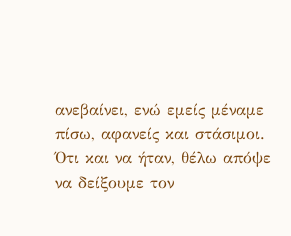ανεβαίνει, ενώ εμείς μέναμε πίσω, αφανείς και στάσιμοι.
Ότι και να ήταν, θέλω απόψε να δείξουμε τον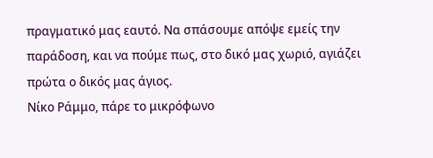πραγματικό μας εαυτό. Να σπάσουμε απόψε εμείς την παράδοση, και να πούμε πως, στο δικό μας χωριό, αγιάζει πρώτα ο δικός μας άγιος.
Νίκο Ράμμο, πάρε το μικρόφωνο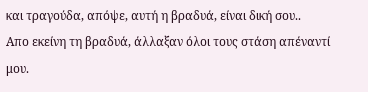και τραγούδα, απόψε, αυτή η βραδυά, είναι δική σου..
Απο εκείνη τη βραδυά, άλλαξαν όλοι τους στάση απέναντί μου.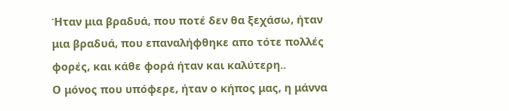Ήταν μια βραδυά, που ποτέ δεν θα ξεχάσω, ήταν μια βραδυά, που επαναλήφθηκε απο τότε πολλές φορές, και κάθε φορά ήταν και καλύτερη..
Ο μόνος που υπόφερε, ήταν ο κήπος μας, η μάννα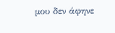μου δεν άφηνε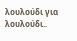λουλούδι για λουλούδι..